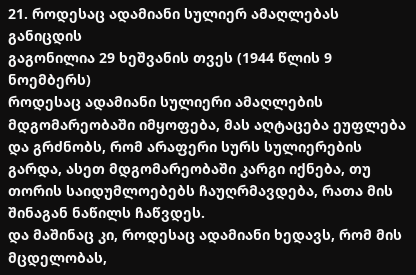21. როდესაც ადამიანი სულიერ ამაღლებას განიცდის
გაგონილია 29 ხეშვანის თვეს (1944 წლის 9 ნოემბერს)
როდესაც ადამიანი სულიერი ამაღლების მდგომარეობაში იმყოფება, მას აღტაცება ეუფლება და გრძნობს, რომ არაფერი სურს სულიერების გარდა, ასეთ მდგომარეობაში კარგი იქნება, თუ თორის საიდუმლოებებს ჩაუღრმავდება, რათა მის შინაგან ნაწილს ჩაწვდეს.
და მაშინაც კი, როდესაც ადამიანი ხედავს, რომ მის მცდელობას,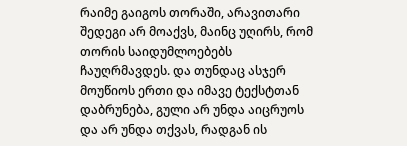რაიმე გაიგოს თორაში, არავითარი შედეგი არ მოაქვს, მაინც უღირს, რომ თორის საიდუმლოებებს ჩაუღრმავდეს. და თუნდაც ასჯერ მოუწიოს ერთი და იმავე ტექსტთან დაბრუნება, გული არ უნდა აიცრუოს და არ უნდა თქვას, რადგან ის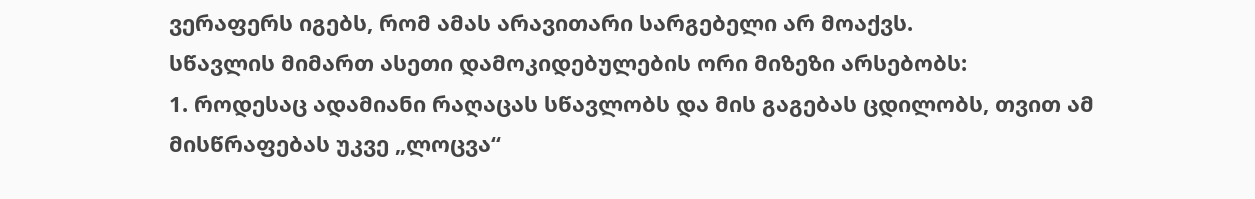ვერაფერს იგებს, რომ ამას არავითარი სარგებელი არ მოაქვს.
სწავლის მიმართ ასეთი დამოკიდებულების ორი მიზეზი არსებობს:
1. როდესაც ადამიანი რაღაცას სწავლობს და მის გაგებას ცდილობს, თვით ამ მისწრაფებას უკვე „ლოცვა“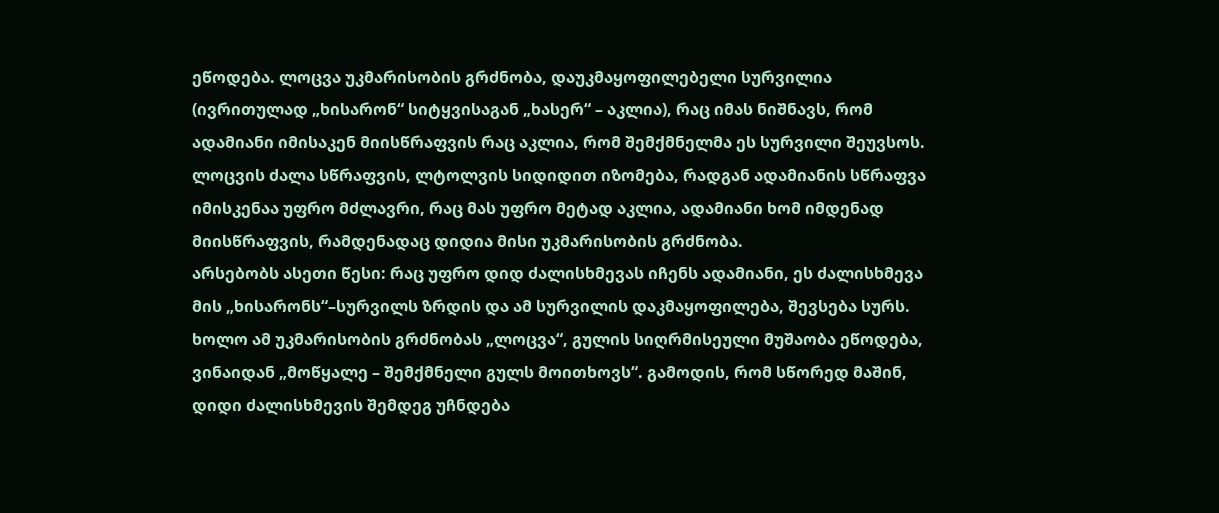ეწოდება. ლოცვა უკმარისობის გრძნობა, დაუკმაყოფილებელი სურვილია (ივრითულად „ხისარონ“ სიტყვისაგან „ხასერ“ – აკლია), რაც იმას ნიშნავს, რომ ადამიანი იმისაკენ მიისწრაფვის რაც აკლია, რომ შემქმნელმა ეს სურვილი შეუვსოს. ლოცვის ძალა სწრაფვის, ლტოლვის სიდიდით იზომება, რადგან ადამიანის სწრაფვა იმისკენაა უფრო მძლავრი, რაც მას უფრო მეტად აკლია, ადამიანი ხომ იმდენად მიისწრაფვის, რამდენადაც დიდია მისი უკმარისობის გრძნობა.
არსებობს ასეთი წესი: რაც უფრო დიდ ძალისხმევას იჩენს ადამიანი, ეს ძალისხმევა მის „ხისარონს“–სურვილს ზრდის და ამ სურვილის დაკმაყოფილება, შევსება სურს. ხოლო ამ უკმარისობის გრძნობას „ლოცვა“, გულის სიღრმისეული მუშაობა ეწოდება, ვინაიდან „მოწყალე – შემქმნელი გულს მოითხოვს“. გამოდის, რომ სწორედ მაშინ, დიდი ძალისხმევის შემდეგ უჩნდება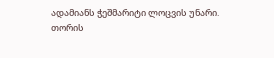ადამიანს ჭეშმარიტი ლოცვის უნარი.
თორის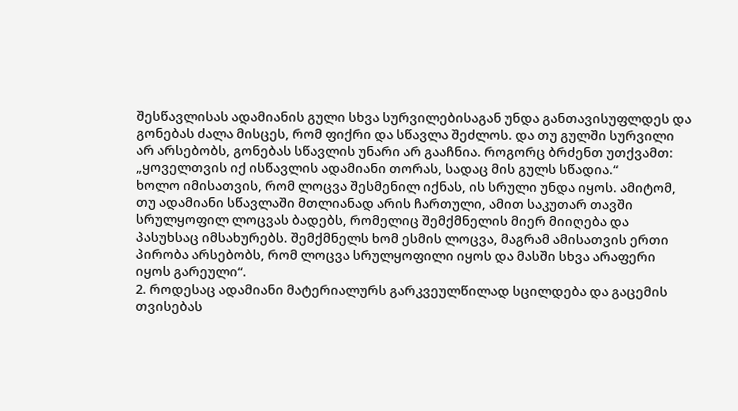შესწავლისას ადამიანის გული სხვა სურვილებისაგან უნდა განთავისუფლდეს და გონებას ძალა მისცეს, რომ ფიქრი და სწავლა შეძლოს. და თუ გულში სურვილი არ არსებობს, გონებას სწავლის უნარი არ გააჩნია. როგორც ბრძენთ უთქვამთ: „ყოველთვის იქ ისწავლის ადამიანი თორას, სადაც მის გულს სწადია.“
ხოლო იმისათვის, რომ ლოცვა შესმენილ იქნას, ის სრული უნდა იყოს. ამიტომ, თუ ადამიანი სწავლაში მთლიანად არის ჩართული, ამით საკუთარ თავში სრულყოფილ ლოცვას ბადებს, რომელიც შემქმნელის მიერ მიიღება და პასუხსაც იმსახურებს. შემქმნელს ხომ ესმის ლოცვა, მაგრამ ამისათვის ერთი პირობა არსებობს, რომ ლოცვა სრულყოფილი იყოს და მასში სხვა არაფერი იყოს გარეული“.
2. როდესაც ადამიანი მატერიალურს გარკვეულწილად სცილდება და გაცემის თვისებას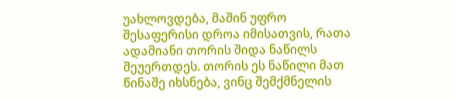უახლოვდება, მაშინ უფრო შესაფერისი დროა იმისათვის, რათა ადამიანი თორის შიდა ნაწილს შეუერთდეს. თორის ეს ნაწილი მათ წინაშე იხსნება, ვინც შემქმნელის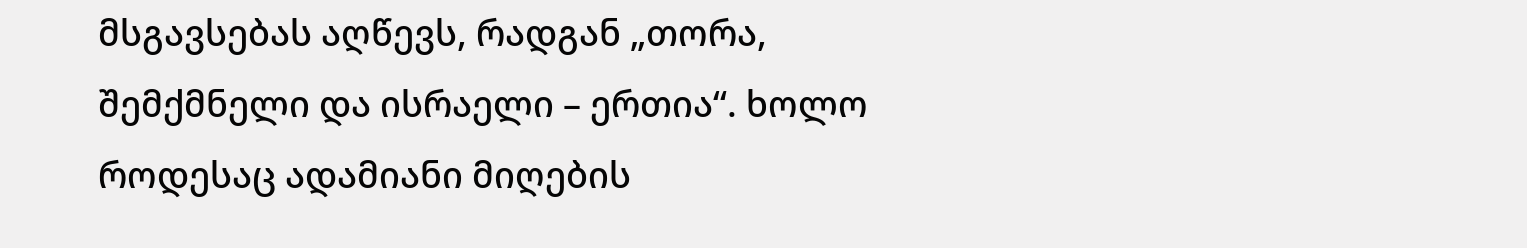მსგავსებას აღწევს, რადგან „თორა, შემქმნელი და ისრაელი – ერთია“. ხოლო როდესაც ადამიანი მიღების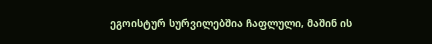ეგოისტურ სურვილებშია ჩაფლული, მაშინ ის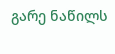გარე ნაწილს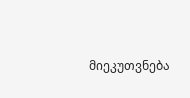მიეკუთვნება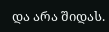და არა შიდას.